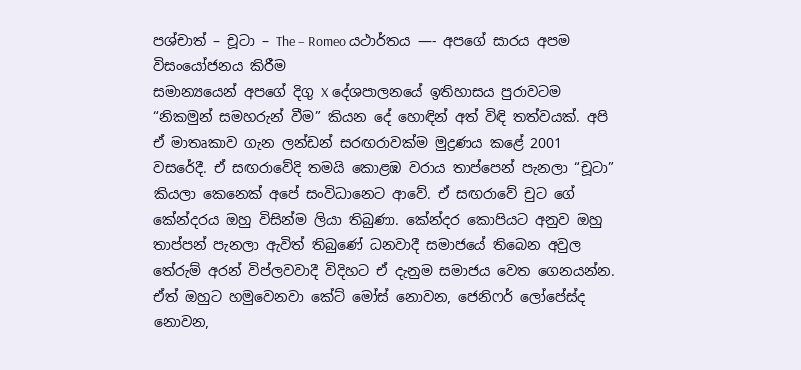පශ්චාත් – චූටා – The – Romeo යථාර්තය —- අපගේ සාරය අපම විසංයෝජනය කිරීම
සමාන්‍යයෙන් අපගේ දිගු X දේශපාලනයේ ඉතිහාසය පුරාවටම “නිකමුන් සමහරුන් වීම” කියන දේ හොඳින් අත් විඳි තත්වයක්. අපි ඒ මාතෘකාව ගැන ලන්ඩන් සරඟරාවක්ම මුද්‍රණය කළේ 2001 වසරේදී. ඒ සඟරාවේදි තමයි කොළඹ වරාය තාප්පෙන් පැනලා “චූටා” කියලා කෙනෙක් අපේ සංවිධානෙට ආවේ. ඒ සඟරාවේ චුට ගේ කේන්දරය ඔහු විසින්ම ලියා තිබුණා. කේන්දර කොපියට අනුව ඔහු තාප්පන් පැනලා ඇවිත් තිබුණේ ධනවාදී සමාජයේ තිබෙන අවුල තේරුම් අරන් විප්ලවවාදී විදිහට ඒ දැනුම සමාජය වෙත ගෙනයන්න. ඒත් ඔහුට හමුවෙනවා කේට් මෝස් නොවන, ජෙනිෆර් ලෝපේස්ද නොවන,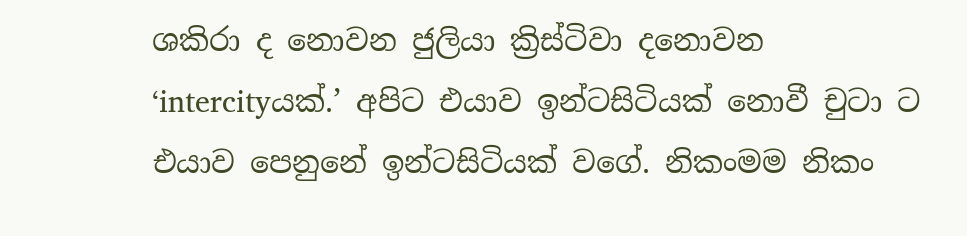ශකිරා ද නොවන ජුලියා ක්‍රිස්ටිවා දනොවන ‘intercityයක්.’ අපිට එයාව ඉන්ටසිටියක් නොවී චුටා ට එයාව පෙනුනේ ඉන්ටසිටියක් වගේ. නිකංමම නිකං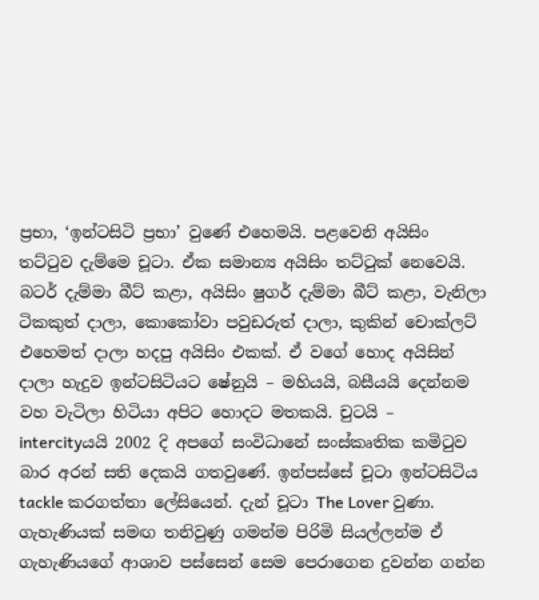ප්‍රභා, ‘ඉන්ටසිටි ප්‍රභා’ වුණේ එහෙමයි. පළවෙනි අයිසිං තට්ටුව දැම්මෙ චූටා. ඒක සමාන්‍ය අයිසිං තට්ටුක් නෙවෙයි. බටර් දැම්මා බීට් කළා, අයිසිං ෂුගර් දැම්මා බීට් කළා, වැනිලා ටිකකුත් දාලා, කොකෝවා පවුඩරුත් දාලා, කුකින් චොක්ලට් එහෙමත් දාලා හදපු අයිසිං එකක්. ඒ වගේ හොද අයිසින් දාලා හැදුව ඉන්ටසිටියට ෂේනුයි – මහියයි, බසීයයි දෙන්නම වහ වැටිලා හිටියා අපිට හොදට මතකයි. චුටයි – intercityයයි 2002 දි අපගේ සංවිධානේ සංස්කෘතික කමිටුව බාර අරන් සති දෙකයි ගතවුණේ. ඉන්පස්සේ චූටා ඉන්ටසිටිය tackle කරගත්තා ලේසියෙන්. දැන් චූටා The Lover වුණා. ගැහැණියක් සමඟ තනිවුණු ගමන්ම පිරිමි සියල්ලන්ම ඒ ගැහැණියගේ ආශාව පස්සෙන් සෙම පෙරාගෙන දුවන්න ගන්න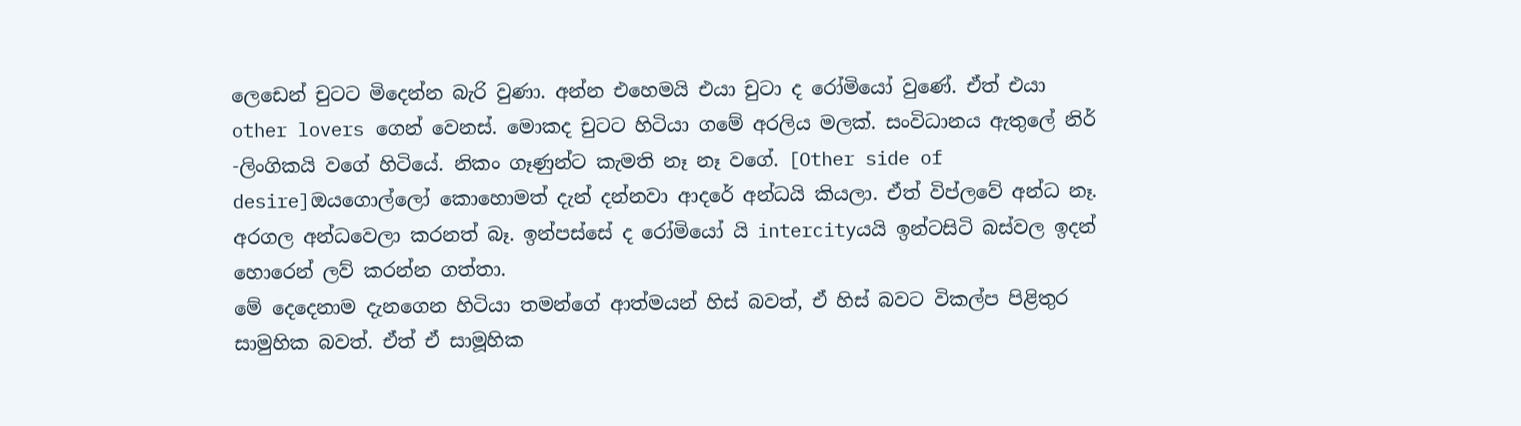ලෙඩෙන් චුටට මිදෙන්න බැරි වුණා. අන්න එහෙමයි එයා චුටා ද රෝමියෝ වුණේ. ඒත් එයා other lovers ගෙන් වෙනස්. මොකද චුටට හිටියා ගමේ අරලිය මලක්. සංවිධානය ඇතුලේ නිර් -ලිංගිකයි වගේ හිටියේ. නිකං ගෑණුන්ට කැමති නෑ නෑ වගේ. [Other side of desire]ඔයගොල්ලෝ කොහොමත් දැන් දන්නවා ආදරේ අන්ධයි කියලා. ඒත් විප්ලවේ අන්ධ නෑ. අරගල අන්ධවෙලා කරනත් බෑ. ඉන්පස්සේ ද රෝමියෝ යි intercityයයි ඉන්ටසිටි බස්වල ඉදන් හොරෙන් ලව් කරන්න ගත්තා.
මේ දෙදෙනාම දැනගෙන හිටියා තමන්ගේ ආත්මයන් හිස් බවත්, ඒ හිස් බවට විකල්ප පිළිතුර සාමුහික බවත්. ඒත් ඒ සාමූහික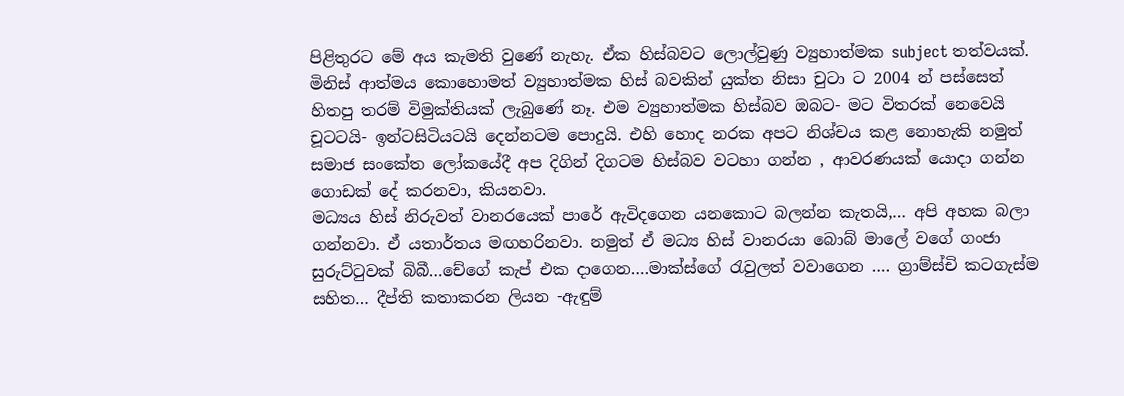පිළිතුරට මේ අය කැමති වුණේ නැහැ. ඒක හිස්බවට ලොල්වුණු ව්‍යුහාත්මක subject තත්වයක්.
මිනිස් ආත්මය කොහොමත් ව්‍යුහාත්මක හිස් බවකින් යුක්ත නිසා චුටා ට 2004 න් පස්සෙත් හිතපු තරම් විමුක්තියක් ලැබුණේ නෑ. එම ව්‍යුහාත්මක හිස්බව ඔබට- මට විතරක් නෙවෙයි චූටටයි- ඉන්ටසිටියටයි දෙන්නටම පොදුයි. එහි හොද නරක අපට නිශ්චය කළ නොහැකි නමුත් සමාජ සංකේත ලෝකයේදී අප දිගින් දිගටම හිස්බව වටහා ගන්න , ආවරණයක් යොදා ගන්න ගොඩක් දේ කරනවා, කියනවා.
මධ්‍යය හිස් නිරුවත් වානරයෙක් පාරේ ඇවිදගෙන යනකොට බලන්න කැතයි,… අපි අහක බලා ගන්නවා. ඒ යතාර්තය මඟහරිනවා. නමුත් ඒ මධ්‍ය හිස් වානරයා බොබ් මාලේ වගේ ගංජා සුරුට්ටුවක් බිබී…චේගේ කැප් එක දාගෙන….මාක්ස්ගේ රැවුලත් වවාගෙන …. ග්‍රාම්ස්චි කටගැස්ම සහිත… දීප්ති කතාකරන ලියන -ඇඳුම්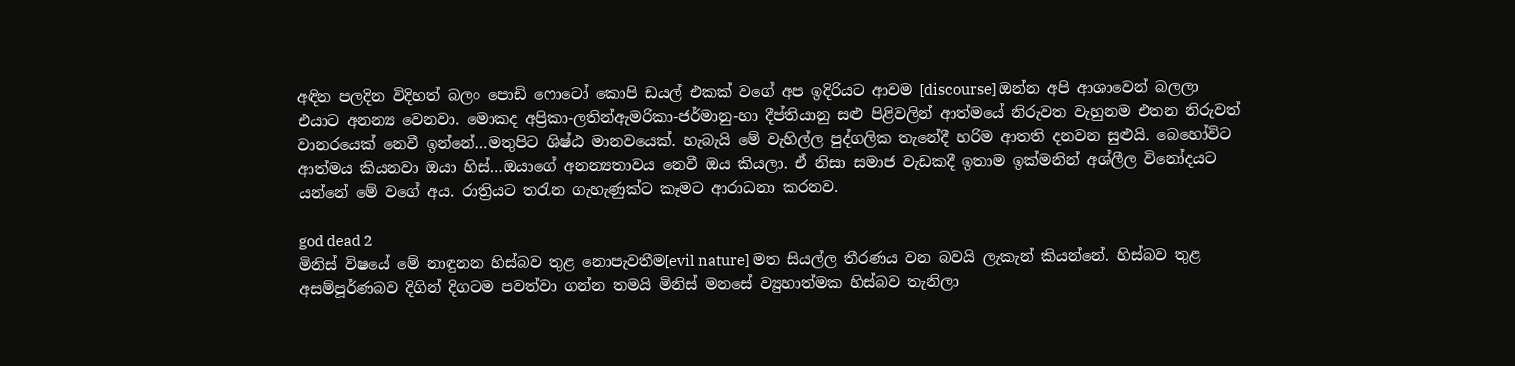අඳින පලදින විදිහත් බලං පොඩි ෆොටෝ කොපි ඩයල් එකක් වගේ අප ඉදිරියට ආවම [discourse] ඔන්න අපි ආශාවෙන් බලලා එයාට අනන්‍ය වෙනවා. මොකද අප්‍රිකා-ලතින්ඇමරිකා-ජර්මානු-හා දීප්තියානු සළු පිළිවලින් ආත්මයේ නිරුවත වැහුනම එතන නිරුවත් වානරයෙක් නෙවී ඉන්නේ…මතුපිට ශිෂ්ඨ මානවයෙක්. හැබැයි මේ වැහිල්ල පුද්ගලික තැනේදී හරිම ආතති දනවන සුළුයි. බෙහෝවිට ආත්මය කියනවා ඔයා හිස්…ඔයාගේ අනන්‍යතාවය නෙවී ඔය කියලා. ඒ නිසා සමාජ වැඩකදී ඉතාම ඉක්මනින් අශ්ලීල විනෝදයට යන්නේ මේ වගේ අය. රාත්‍රියට තරැන ගැහැණුක්ට කෑමට ආරාධනා කරනව.

god dead 2
මිනිස් විෂයේ මේ නාඳුනන හිස්බව තුළ නොපැවතීම[evil nature] මත සියල්ල තීරණය වන බවයි ලැකැන් කියන්නේ. හිස්බව තුළ අසම්පූර්ණබව දිගින් දිගටම පවත්වා ගන්න තමයි මිනිස් මනසේ ව්‍යුහාත්මක හිස්බව තැනිලා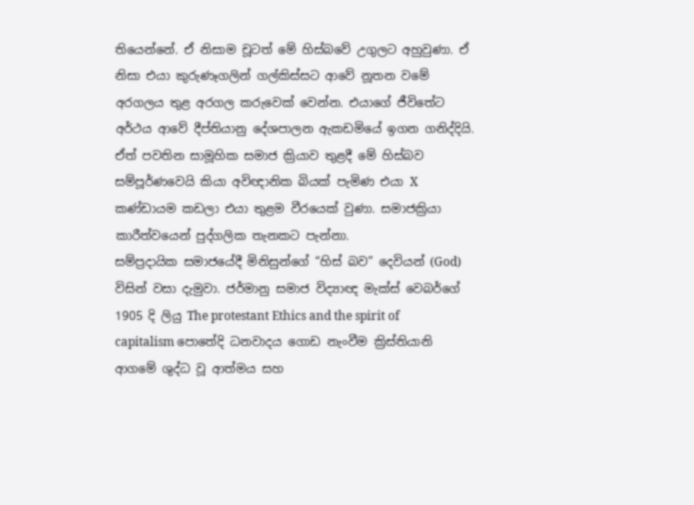තියෙන්නේ. ඒ නිසාම චූටත් මේ හිස්බවේ උගුලට අහුවුණා. ඒ නිසා එයා කුරුණෑගලින් ගල්කිස්සට ආවේ නූතන වමේ අරගලය තුළ අරගල කරුවෙක් වෙන්න. එයාගේ ජීවිතේට අර්ථය ආවේ දීප්තියානු දේශපාලන ඇකඩමියේ ඉගන ගනිද්දියි. ඒත් පවතින සාමූහික සමාජ ක්‍රියාව තුළදී මේ හිස්බව සම්පූර්ණවෙයි කියා අවිඥානික බියක් පැමිණ එයා X කණ්ඩායම කඩලා එයා තුළම වීරයෙක් වුණා. සමාජක්‍රියා කාරීත්වයෙන් පුද්ගලික තැනකට පැන්නා.
සම්ප්‍රදායික සමාජයේදී මිනිසුන්ගේ “හිස් බව” දෙවියන් (God) විසින් වසා දැමුවා. ජර්මානු සමාජ විද්‍යාඥ මැක්ස් වෙබර්ගේ 1905 දි ලියු The protestant Ethics and the spirit of capitalism පොතේදි ධනවාදය ගොඩ නැංවීම ක්‍රිස්තියානි ආගමේ ශුද්ධ වූ ආත්මය සහ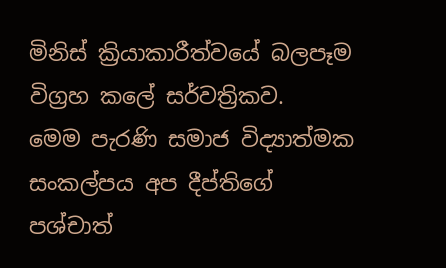මිනිස් ක්‍රියාකාරීත්වයේ බලපෑම විග්‍රහ කලේ සර්වත්‍රිකව.
මෙම පැරණි සමාජ විද්‍යාත්මක සංකල්පය අප දීප්තිගේ පශ්චාත්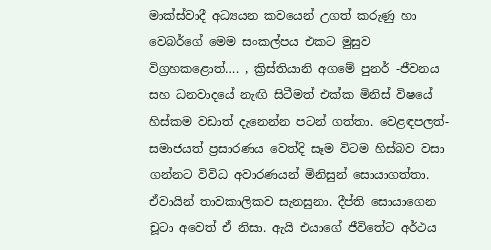මාක්ස්වාදී අධ්‍යයන කවයෙන් උගත් කරුණු හා වෙබර්ගේ මෙම සංකල්පය එකට මුසුව විග්‍රහකළොත්…. , ක්‍රිස්තියානි අගමේ පුනර් -ජීවනය සහ ධනවාදයේ නැඟි සිටීමත් එක්ක මිනිස් විෂයේ හිස්කම වඩාත් දැනෙන්න පටන් ගත්තා. වෙළඳපලත්- සමාජයත් ප්‍රසාරණය වෙත්දි සෑම විටම හිස්බව වසා ගන්නට විවිධ අවාරණයන් මිනිසුන් සොයාගත්තා. ඒවායින් තාවකාලිකව සැනසුනා. දීප්ති සොයාගෙන චූටා අවෙත් ඒ නිසා. ඇයි එයාගේ ජීවිතේට අර්ථය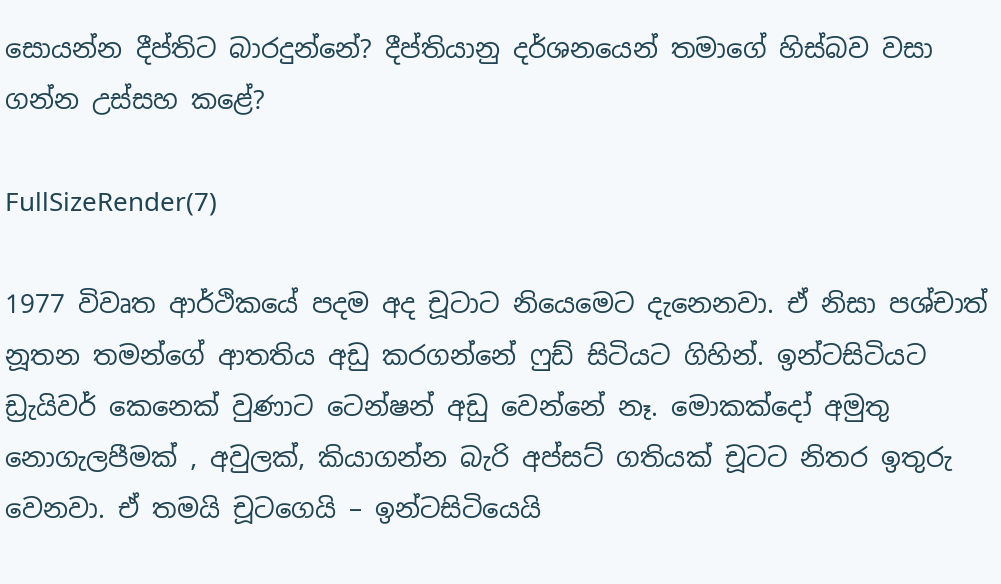සොයන්න දීප්තිට බාරදුන්නේ? දීප්තියානු දර්ශනයෙන් තමාගේ හිස්බව වසා ගන්න උස්සහ කළේ?

FullSizeRender(7)

1977 විවෘත ආර්ථිකයේ පදම අද චූටාට නියෙමෙට දැනෙනවා. ඒ නිසා පශ්චාත් නූතන තමන්ගේ ආතතිය අඩු කරගන්නේ ෆුඩ් සිටියට ගිහින්. ඉන්ටසිටියට ඩ්‍රැයිවර් කෙනෙක් වුණාට ටෙන්ෂන් අඩු වෙන්නේ නෑ. මොකක්දෝ අමුතු නොගැලපීමක් , අවුලක්, කියාගන්න බැරි අප්සට් ගතියක් චූටට නිතර ඉතුරු වෙනවා. ඒ තමයි චූටගෙයි – ඉන්ටසිටියෙයි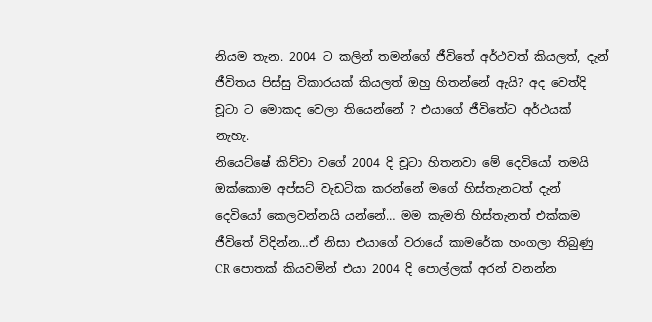නියම තැන. 2004 ට කලින් තමන්ගේ ජීවිතේ අර්ථවත් කියලත්, දැන් ජීවිතය පිස්සු විකාරයක් කියලත් ඔහු හිතන්නේ ඇයි? අද වෙත්දි චූටා ට මොකද වෙලා තියෙන්නේ ? එයාගේ ජීවිතේට අර්ථයක් නැහැ.
නියෙට්ෂේ කිව්වා වගේ 2004 දි චූටා හිතනවා මේ දෙවියෝ තමයි ඔක්කොම අප්සට් වැඩටික කරන්නේ මගේ හිස්තැනටත් දැන් දෙවියෝ කෙලවන්නයි යන්නේ… මම කැමති හිස්තැනත් එක්කම ජීවිතේ විදින්න…ඒ නිසා එයාගේ වරායේ කාමරේක හංගලා තිබුණු CR පොතක් කියවමින් එයා 2004 දි පොල්ලක් අරන් වනන්න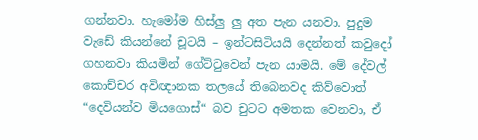ගන්නවා. හැමෝම හිස්ලු ලු අත පැන යනවා. පුදුම වැඩේ කියන්නේ චූටයි – ඉන්ටසිටියයි දෙන්නත් කවුදෝ ගහනවා කියමින් ගේට්ටුවෙන් පැන යාමයි. මේ දේවල් කොච්චර අවිඥානක තලයේ තිබෙනවද කිව්වොත් “දෙවියන්ව මියගොස්“ බව චුටට අමතක වෙනවා, ඒ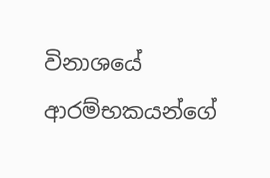විනාශයේ ආරම්භකයන්ගේ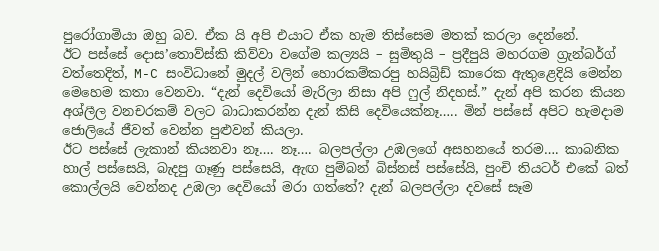පුරෝගාමියා ඔහු බව. ඒක යි අපි එයාට ඒක හැම තිස්සෙම මතක් කරලා දෙන්නේ.
ඊට පස්සේ දොස’තොව්ස්කි කිව්වා වගේම කල්‍යයි – සුමිතුයි – ප්‍රදීපුයි මහරගම ග්‍රැන්බර්ග් වත්තෙදිත්, M-C සංවිධානේ මුදල් වලින් හොරකම්කරපු හයිබ්‍රිඩ් කාරෙක ඇතුළෙදියි මෙන්න මෙහෙම කතා වෙනවා. “දැන් දෙවියෝ මැරිලා නිසා අපි ෆුල් නිදහස්.” දැන් අපි කරන කියන අශ්ලීල වනචරකම් වලට බාධාකරන්න දැන් කිසි දෙවියෙක්නෑ….. මින් පස්සේ අපිට හැමදාම ජොලියේ ජීවත් වෙන්න පුළුවන් කියලා.
ඊට පස්සේ ලැකාන් කියනවා නෑ…. නෑ…. බලපල්ලා උඹලගේ අසහනයේ තරම…. කාබනික හාල් පස්සෙයි, බැදපු ගෑණු පස්සෙයි, ඇඟ පුම්බන් බිස්නස් පස්සේයි, පුංචි තියටර් එකේ බත් කොල්ලයි වෙන්නද උඹලා දෙවියෝ මරා ගත්තේ? දැන් බලපල්ලා දවසේ සෑම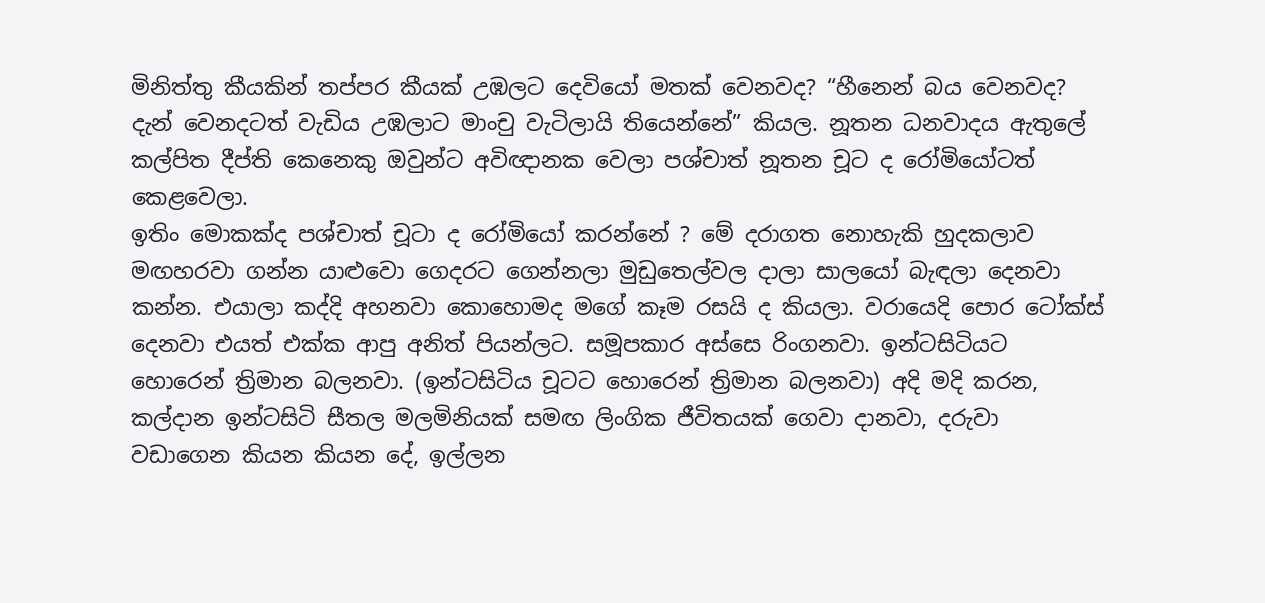මිනිත්තු කීයකින් තප්පර කීයක් උඹලට දෙවියෝ මතක් වෙනවද? “හීනෙන් බය වෙනවද? දැන් වෙනදටත් වැඩිය උඹලාට මාංචු වැටිලායි තියෙන්නේ” කියල. නූතන ධනවාදය ඇතුලේ කල්පිත දීප්ති කෙනෙකු ඔවුන්ට අවිඥානක වෙලා පශ්චාත් නූතන චූට ද රෝමියෝටත් කෙළවෙලා.
ඉතිං මොකක්ද පශ්චාත් චූටා ද රෝමියෝ කරන්නේ ? මේ දරාගත නොහැකි හුදකලාව මඟහරවා ගන්න යාළුවො ගෙදරට ගෙන්නලා මුඩුතෙල්වල දාලා සාලයෝ බැඳලා දෙනවා කන්න. එයාලා කද්දි අහනවා කොහොමද මගේ කෑම රසයි ද කියලා. වරායෙදි පොර ටෝක්ස් දෙනවා එයත් එක්ක ආපු අනිත් පියන්ලට. සමූපකාර අස්සෙ රිංගනවා. ඉන්ටසිටියට හොරෙන් ත්‍රිමාන බලනවා. (ඉන්ටසිටිය චූටට හොරෙන් ත්‍රිමාන බලනවා) අදි මදි කරන, කල්දාන ඉන්ටසිටි සීතල මලමිනියක් සමඟ ලිංගික ජීවිතයක් ගෙවා දානවා, දරුවා වඩාගෙන කියන කියන දේ, ඉල්ලන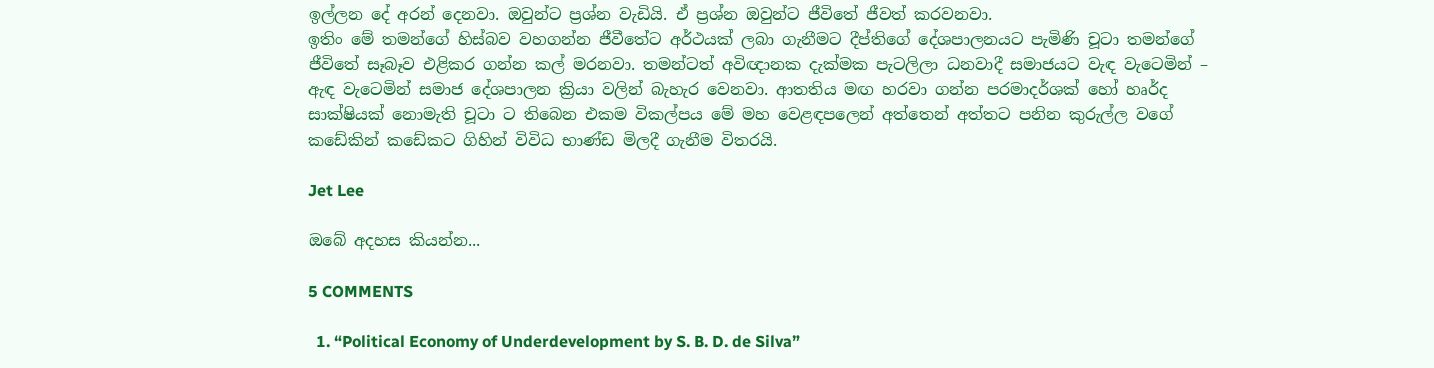ඉල්ලන දේ අරන් දෙනවා. ඔවුන්ට ප්‍රශ්න වැඩියි. ඒ ප්‍රශ්න ඔවුන්ට ජීවිතේ ජීවත් කරවනවා.
ඉතිං මේ තමන්ගේ හිස්බව වහගන්න ජීවීතේට අර්ථයක් ලබා ගැනීමට දීප්තිගේ දේශපාලනයට පැමිණි චූටා තමන්ගේ ජීවිතේ සෑබෑව එළිකර ගන්න කල් මරනවා. තමන්ටත් අවිඥානක දැක්මක පැටලිලා ධනවාදී සමාජයට වැඳ වැටෙමින් – ඇඳ වැටෙමින් සමාජ දේශපාලන ක්‍රියා වලින් බැහැර වෙනවා. ආතතිය මඟ හරවා ගන්න පරමාදර්ශක් හෝ හෘර්ද සාක්ෂියක් නොමැති චූටා ට තිබෙන එකම විකල්පය මේ මහ වෙළඳපලෙන් අත්තෙන් අත්තට පනින කුරුල්ල වගේ කඩේකින් කඩේකට ගිහින් විවිධ භාණ්ඩ මිලදී ගැනීම විතරයි.

Jet Lee

ඔබේ අදහස කියන්න...

5 COMMENTS

  1. “Political Economy of Underdevelopment by S. B. D. de Silva”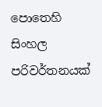පොතෙහි සිංහල පරිවර්තනයක්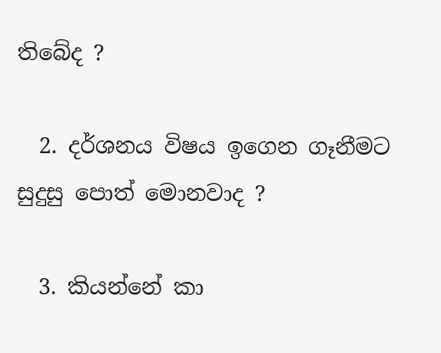තිබේද ?

  2. දර්ශනය විෂය ඉගෙන ගෑනීමට සුදුසු පොත් මොනවාද ?

  3. කියන්නේ කා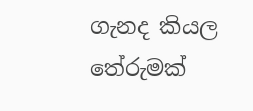ගැනද කියල තේරුමක්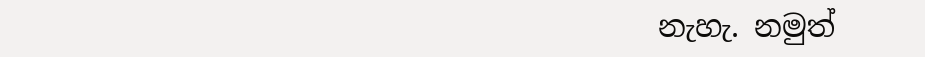නැහැ. නමුත්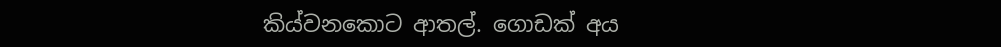කිය්වනකොට ආතල්. ගොඩක් අය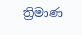ත්‍රිමාණ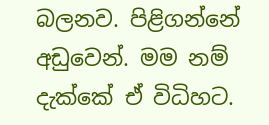බලනව. පිළිගන්නේ අඩුවෙන්. මම නම් දැක්කේ ඒ විධිහට.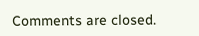Comments are closed.